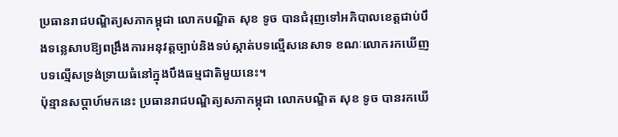ប្រធានរាជបណ្ឌិត្យសភាកម្ពុជា លោកបណ្ឌិត សុខ ទូច បានជំរុញទៅអភិបាលខេត្តជាប់បឹងទន្លេសាបឱ្យពង្រឹងការអនុវត្តច្បាប់និងទប់ស្កាត់បទល្មើសនេសាទ ខណៈលោករកឃើញបទល្មើសទ្រង់ទ្រាយធំនៅក្នុងបឹងធម្មជាតិមួយនេះ។
ប៉ុន្មានសប្ដាហ៍មកនេះ ប្រធានរាជបណ្ឌិត្យសភាកម្ពុជា លោកបណ្ឌិត សុខ ទូច បានរកឃើ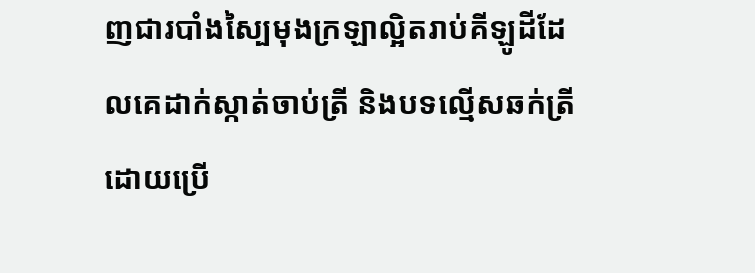ញជារបាំងស្បៃមុងក្រឡាល្អិតរាប់គីឡូដីដែលគេដាក់ស្កាត់ចាប់ត្រី និងបទល្មើសឆក់ត្រីដោយប្រើ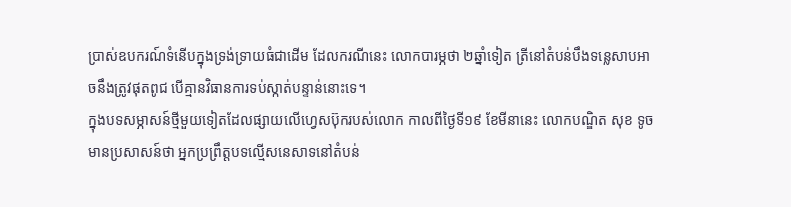ប្រាស់ឧបករណ៍ទំនើបក្នុងទ្រង់ទ្រាយធំជាដើម ដែលករណីនេះ លោកបារម្ភថា ២ឆ្នាំទៀត ត្រីនៅតំបន់បឹងទន្លេសាបអាចនឹងត្រូវផុតពូជ បើគ្មានវិធានការទប់ស្កាត់បន្ទាន់នោះទេ។
ក្នុងបទសម្ភាសន៍ថ្មីមួយទៀតដែលផ្សាយលើហ្វេសប៊ុករបស់លោក កាលពីថ្ងៃទី១៩ ខែមីនានេះ លោកបណ្ឌិត សុខ ទូច មានប្រសាសន៍ថា អ្នកប្រព្រឹត្តបទល្មើសនេសាទនៅតំបន់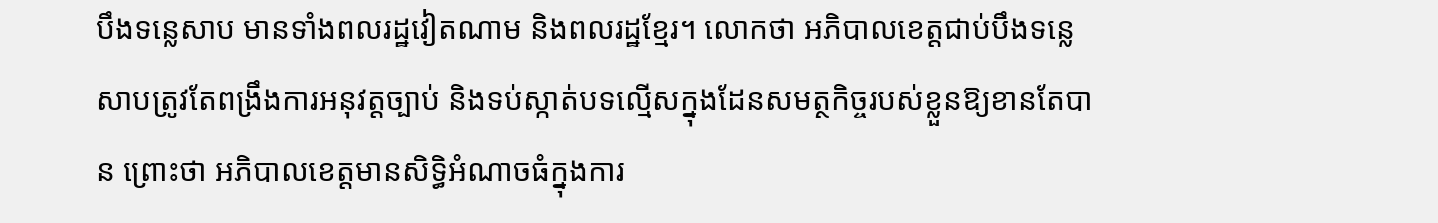បឹងទន្លេសាប មានទាំងពលរដ្ឋវៀតណាម និងពលរដ្ឋខ្មែរ។ លោកថា អភិបាលខេត្តជាប់បឹងទន្លេសាបត្រូវតែពង្រឹងការអនុវត្តច្បាប់ និងទប់ស្កាត់បទល្មើសក្នុងដែនសមត្ថកិច្ចរបស់ខ្លួនឱ្យខានតែបាន ព្រោះថា អភិបាលខេត្តមានសិទ្ធិអំណាចធំក្នុងការ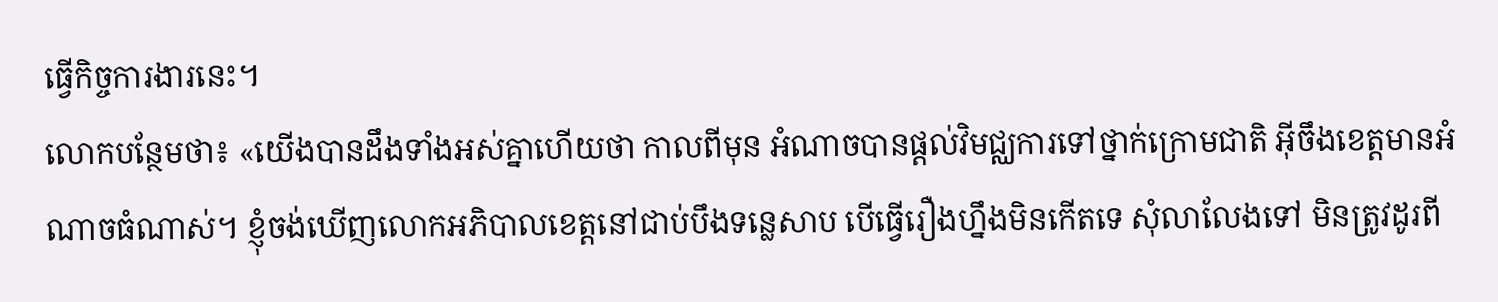ធ្វើកិច្ចការងារនេះ។
លោកបន្ថែមថា៖ «យើងបានដឹងទាំងអស់គ្នាហើយថា កាលពីមុន អំណាចបានផ្ដល់វិមជ្ឈការទៅថ្នាក់ក្រោមជាតិ អ៊ីចឹងខេត្តមានអំណាចធំណាស់។ ខ្ញុំចង់ឃើញលោកអភិបាលខេត្តនៅជាប់បឹងទន្លេសាប បើធ្វើរឿងហ្នឹងមិនកើតទេ សុំលាលែងទៅ មិនត្រូវដូរពី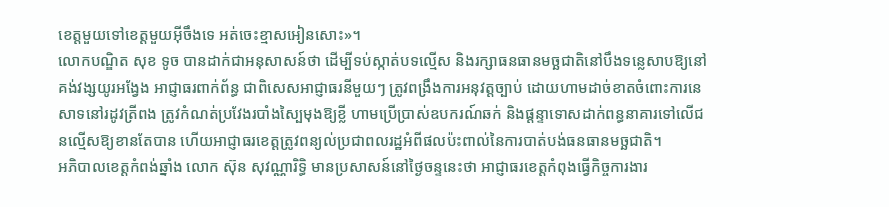ខេត្តមួយទៅខេត្តមួយអ៊ីចឹងទេ អត់ចេះខ្មាសអៀនសោះ»។
លោកបណ្ឌិត សុខ ទូច បានដាក់ជាអនុសាសន៍ថា ដើម្បីទប់ស្កាត់បទល្មើស និងរក្សាធនធានមច្ឆជាតិនៅបឹងទន្លេសាបឱ្យនៅគង់វង្សយូរអង្វែង អាជ្ញាធរពាក់ព័ន្ធ ជាពិសេសអាជ្ញាធរនីមួយៗ ត្រូវពង្រឹងការអនុវត្តច្បាប់ ដោយហាមដាច់ខាតចំពោះការនេសាទនៅរដូវត្រីពង ត្រូវកំណត់ប្រវែងរបាំងស្បៃមុងឱ្យខ្លី ហាមប្រើប្រាស់ឧបករណ៍ឆក់ និងផ្ដន្ទាទោសដាក់ពន្ធនាគារទៅលើជនល្មើសឱ្យខានតែបាន ហើយអាជ្ញាធរខេត្តត្រូវពន្យល់ប្រជាពលរដ្ឋអំពីផលប៉ះពាល់នៃការបាត់បង់ធនធានមច្ឆជាតិ។
អភិបាលខេត្តកំពង់ឆ្នាំង លោក ស៊ុន សុវណ្ណារិទ្ធិ មានប្រសាសន៍នៅថ្ងៃចន្ទនេះថា អាជ្ញាធរខេត្តកំពុងធ្វើកិច្ចការងារ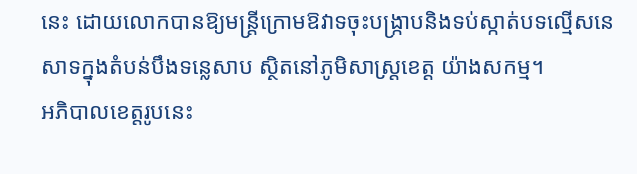នេះ ដោយលោកបានឱ្យមន្ត្រីក្រោមឱវាទចុះបង្ក្រាបនិងទប់ស្កាត់បទល្មើសនេសាទក្នុងតំបន់បឹងទន្លេសាប ស្ថិតនៅភូមិសាស្ត្រខេត្ត យ៉ាងសកម្ម។
អភិបាលខេត្តរូបនេះ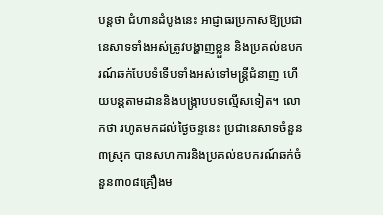បន្តថា ជំហានដំបូងនេះ អាជ្ញាធរប្រកាសឱ្យប្រជានេសាទទាំងអស់ត្រូវបង្ហាញខ្លួន និងប្រគល់ឧបករណ៍ឆក់បែបទំទើបទាំងអស់ទៅមន្ត្រីជំនាញ ហើយបន្តតាមដាននិងបង្ក្រាបបទល្មើសទៀត។ លោកថា រហូតមកដល់ថ្ងៃចន្ទនេះ ប្រជានេសាទចំនួន៣ស្រុក បានសហការនិងប្រគល់ឧបករណ៍ឆក់ចំនួន៣០៨គ្រឿងម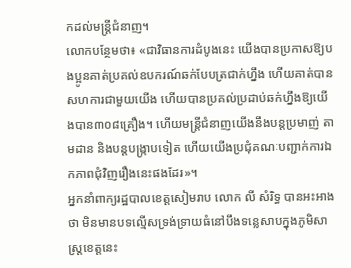កដល់មន្ត្រីជំនាញ។
លោកបន្ថែមថា៖ «ជាវិធានការដំបូងនេះ យើងបានប្រកាសឱ្យបងប្អូនគាត់ប្រគល់ឧបករណ៍ឆក់បែបត្រជាក់ហ្នឹង ហើយគាត់បានសហការជាមួយយើង ហើយបានប្រគល់ប្រដាប់ឆក់ហ្នឹងឱ្យយើងបាន៣០៨គ្រឿង។ ហើយមន្ត្រីជំនាញយើងនឹងបន្តប្រមាញ់ តាមដាន និងបន្តបង្ក្រាបទៀត ហើយយើងប្រជុំគណៈបញ្ជាក់ការឯកភាពជុំវិញរឿងនេះផងដែរ»។
អ្នកនាំពាក្យរដ្ឋបាលខេត្តសៀមរាប លោក លី សំរិទ្ធ បានអះអាងថា មិនមានបទល្មើសទ្រង់ទ្រាយធំនៅបឹងទន្លេសាបក្នុងភូមិសាស្ត្រខេត្តនេះ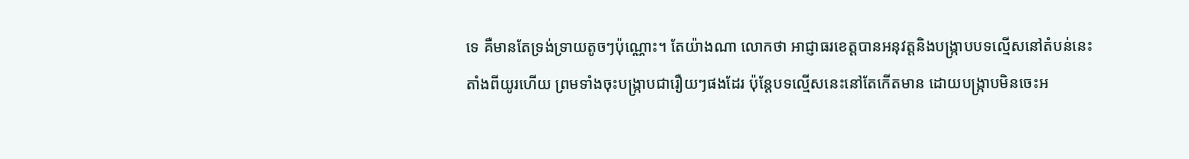ទេ គឺមានតែទ្រង់ទ្រាយតូចៗប៉ុណ្ណោះ។ តែយ៉ាងណា លោកថា អាជ្ញាធរខេត្តបានអនុវត្តនិងបង្ក្រាបបទល្មើសនៅតំបន់នេះតាំងពីយូរហើយ ព្រមទាំងចុះបង្ក្រាបជារឿយៗផងដែរ ប៉ុន្តែបទល្មើសនេះនៅតែកើតមាន ដោយបង្ក្រាបមិនចេះអ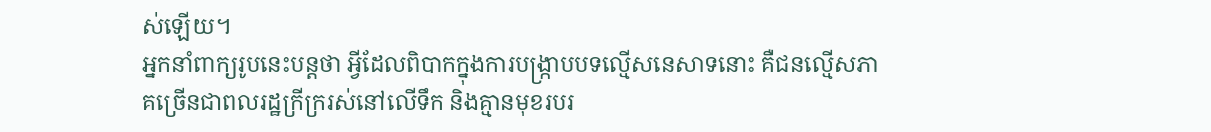ស់ឡើយ។
អ្នកនាំពាក្យរូបនេះបន្តថា អ្វីដែលពិបាកក្នុងការបង្ក្រាបបទល្មើសនេសាទនោះ គឺជនល្មើសភាគច្រើនជាពលរដ្ឋក្រីក្ររស់នៅលើទឹក និងគ្មានមុខរបរ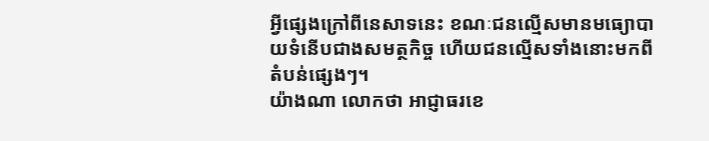អ្វីផ្សេងក្រៅពីនេសាទនេះ ខណៈជនល្មើសមានមធ្យោបាយទំនើបជាងសមត្ថកិច្ច ហើយជនល្មើសទាំងនោះមកពីតំបន់ផ្សេងៗ។
យ៉ាងណា លោកថា អាជ្ញាធរខេ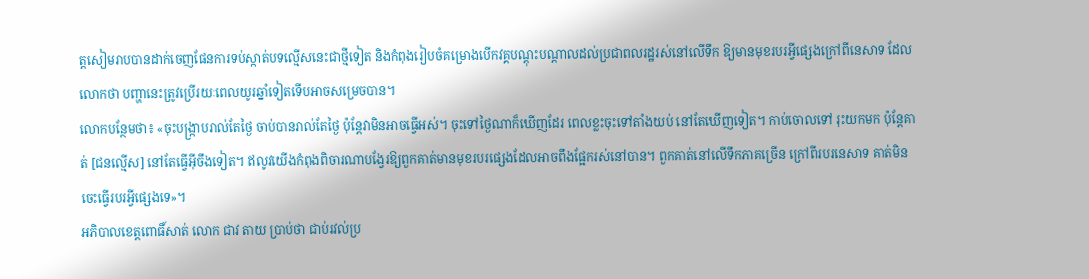ត្តសៀមរាបបានដាក់ចេញផែនការទប់ស្កាត់បទល្មើសនេះជាថ្មីទៀត និងកំពុងរៀបចំគម្រោងបើកវគ្គបណ្ដុះបណ្ដាលដល់ប្រជាពលរដ្ឋរស់នៅលើទឹក ឱ្យមានមុខរបរអ្វីផ្សេងក្រៅពីនេសាទ ដែលលោកថា បញ្ហានេះត្រូវប្រើរយៈពេលយូរឆ្នាំទៀតទើបអាចសម្រេចបាន។
លោកបន្ថែមថា៖ «ចុះបង្ក្រាបរាល់តែថ្ងៃ ចាប់បានរាល់តែថ្ងៃ ប៉ុន្តែវាមិនអាចធ្វើអស់។ ចុះទៅថ្ងៃណាក៏ឃើញដែរ ពេលខ្លះចុះទៅតាំងយប់ នៅតែឃើញទៀត។ កាប់ចោលទៅ រុះយកមក ប៉ុន្តែគាត់ [ជនល្មើស] នៅតែធ្វើអ៊ីចឹងទៀត។ ឥលូវយើងកំពុងពិចារណាបង្វែរឱ្យពួកគាត់មានមុខរបរផ្សេងដែលអាចពឹងផ្អែករស់នៅបាន។ ពួកគាត់នៅលើទឹកភាគច្រើន ក្រៅពីរបរនេសាទ គាត់មិនចេះធ្វើរបរអ្វីផ្សេងទេ»។
អភិបាលខេត្តពោធិ៍សាត់ លោក ជាវ តាយ ប្រាប់ថា ជាប់រវល់ប្រ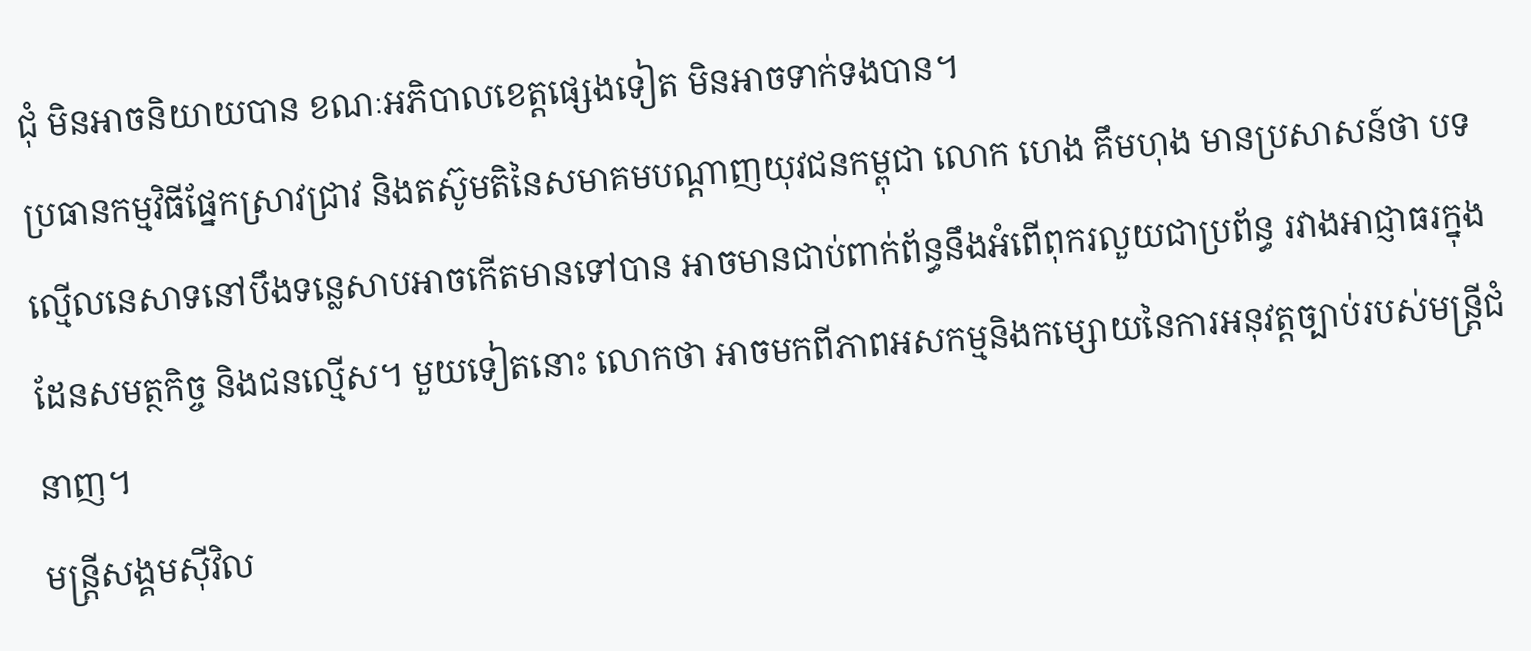ជុំ មិនអាចនិយាយបាន ខណៈអភិបាលខេត្តផ្សេងទៀត មិនអាចទាក់ទងបាន។
ប្រធានកម្មវិធីផ្នែកស្រាវជ្រាវ និងតស៊ូមតិនៃសមាគមបណ្ដាញយុវជនកម្ពុជា លោក ហេង គឹមហុង មានប្រសាសន៍ថា បទល្មើលនេសាទនៅបឹងទន្លេសាបអាចកើតមានទៅបាន អាចមានជាប់ពាក់ព័ន្ធនឹងអំពើពុករលួយជាប្រព័ន្ធ រវាងអាជ្ញាធរក្នុងដែនសមត្ថកិច្ច និងជនល្មើស។ មួយទៀតនោះ លោកថា អាចមកពីភាពអសកម្មនិងកម្សោយនៃការអនុវត្តច្បាប់របស់មន្ត្រីជំនាញ។
មន្ត្រីសង្គមស៊ីវិល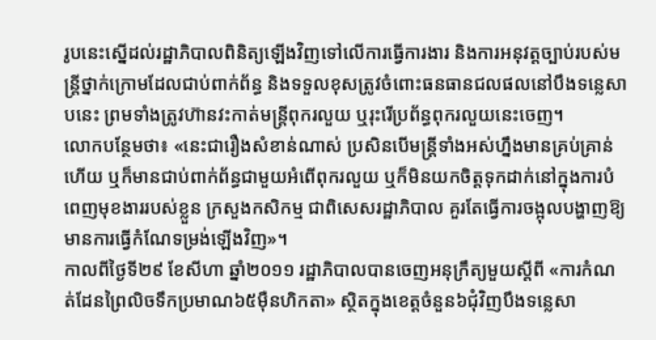រូបនេះស្នើដល់រដ្ឋាភិបាលពិនិត្យឡើងវិញទៅលើការធ្វើការងារ និងការអនុវត្តច្បាប់របស់មន្ត្រីថ្នាក់ក្រោមដែលជាប់ពាក់ព័ន្ធ និងទទួលខុសត្រូវចំពោះធនធានជលផលនៅបឹងទន្លេសាបនេះ ព្រមទាំងត្រូវហ៊ានវះកាត់មន្ត្រីពុករលួយ ឬរុះរើប្រព័ន្ធពុករលួយនេះចេញ។
លោកបន្ថែមថា៖ «នេះជារឿងសំខាន់ណាស់ ប្រសិនបើមន្ត្រីទាំងអស់ហ្នឹងមានគ្រប់គ្រាន់ហើយ ឬក៏មានជាប់ពាក់ព័ន្ធជាមួយអំពើពុករលួយ ឬក៏មិនយកចិត្តទុកដាក់នៅក្នុងការបំពេញមុខងាររបស់ខ្លួន ក្រសួងកសិកម្ម ជាពិសេសរដ្ឋាភិបាល គួរតែធ្វើការចង្អុលបង្ហាញឱ្យមានការធ្វើកំណែទម្រង់ឡើងវិញ»។
កាលពីថ្ងៃទី២៩ ខែសីហា ឆ្នាំ២០១១ រដ្ឋាភិបាលបានចេញអនុក្រឹត្យមួយស្ដីពី «ការកំណត់ដែនព្រៃលិចទឹកប្រមាណ៦៥ម៉ឺនហិកតា» ស្ថិតក្នុងខេត្តចំនួន៦ជុំវិញបឹងទន្លេសា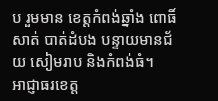ប រួមមាន ខេត្តកំពង់ឆ្នាំង ពោធិ៍សាត់ បាត់ដំបង បន្ទាយមានជ័យ សៀមរាប និងកំពង់ធំ។
អាជ្ញាធរខេត្ត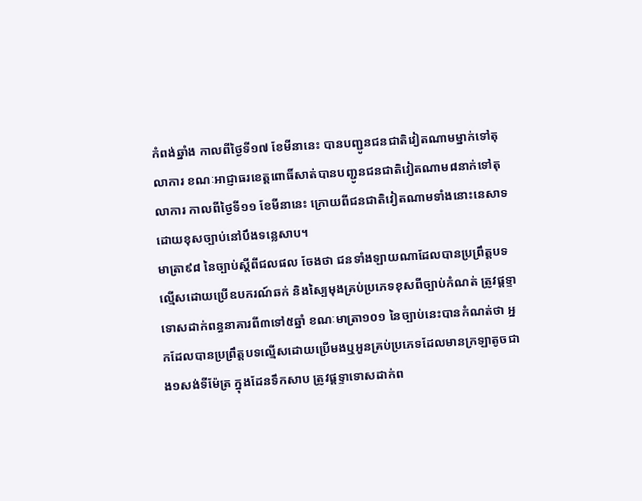កំពង់ឆ្នាំង កាលពីថ្ងៃទី១៧ ខែមីនានេះ បានបញ្ជូនជនជាតិវៀតណាមម្នាក់ទៅតុលាការ ខណៈអាជ្ញាធរខេត្តពោធិ៍សាត់បានបញ្ជូនជនជាតិវៀតណាម៨នាក់ទៅតុលាការ កាលពីថ្ងៃទី១១ ខែមីនានេះ ក្រោយពីជនជាតិវៀតណាមទាំងនោះនេសាទដោយខុសច្បាប់នៅបឹងទន្លេសាប។
មាត្រា៩៨ នៃច្បាប់ស្ដីពីជលផល ចែងថា ជនទាំងឡាយណាដែលបានប្រព្រឹត្តបទល្មើសដោយប្រើឧបករណ៍ឆក់ និងស្បៃមុងគ្រប់ប្រភេទខុសពីច្បាប់កំណត់ ត្រូវផ្ដទ្ទាទោសដាក់ពន្ធនាគារពី៣ទៅ៥ឆ្នាំ ខណៈមាត្រា១០១ នៃច្បាប់នេះបានកំណត់ថា អ្នកដែលបានប្រព្រឹត្តបទល្មើសដោយប្រើមងឬអួនគ្រប់ប្រភេទដែលមានក្រឡាតូចជាង១សង់ទីម៉ែត្រ ក្នុងដែនទឹកសាប ត្រូវផ្ដទ្ទាទោសដាក់ព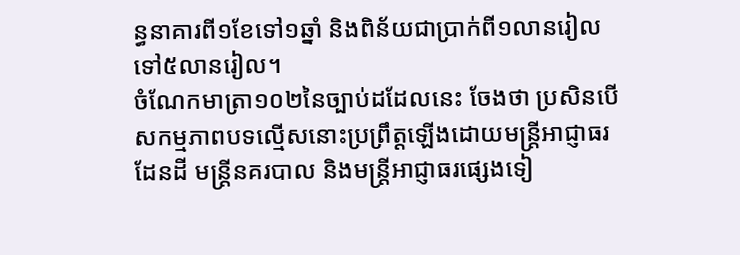ន្ធនាគារពី១ខែទៅ១ឆ្នាំ និងពិន័យជាប្រាក់ពី១លានរៀលទៅ៥លានរៀល។
ចំណែកមាត្រា១០២នៃច្បាប់ដដែលនេះ ចែងថា ប្រសិនបើសកម្មភាពបទល្មើសនោះប្រព្រឹត្តឡើងដោយមន្ត្រីអាជ្ញាធរដែនដី មន្ត្រីនគរបាល និងមន្ត្រីអាជ្ញាធរផ្សេងទៀ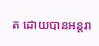ត ដោយបានអន្តរា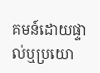គមន៍ដោយផ្ទាល់ឬប្រយោ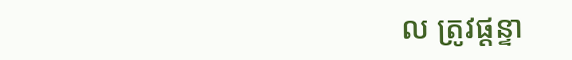ល ត្រូវផ្ដន្ទា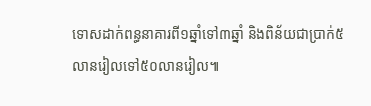ទោសដាក់ពន្ធនាគារពី១ឆ្នាំទៅ៣ឆ្នាំ និងពិន័យជាប្រាក់៥លានរៀលទៅ៥០លានរៀល៕